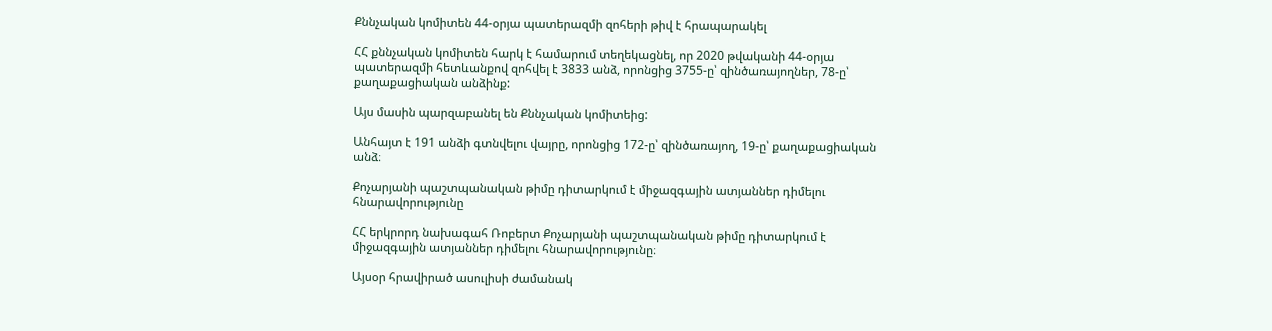Քննչական կոմիտեն 44-օրյա պատերազմի զոհերի թիվ է հրապարակել

ՀՀ քննչական կոմիտեն հարկ է համարում տեղեկացնել, որ 2020 թվականի 44-օրյա պատերազմի հետևանքով զոհվել է 3833 անձ, որոնցից 3755-ը՝ զինծառայողներ, 78-ը՝ քաղաքացիական անձինք:

Այս մասին պարզաբանել են Քննչական կոմիտեից:

Անհայտ է 191 անձի գտնվելու վայրը, որոնցից 172-ը՝ զինծառայող, 19-ը՝ քաղաքացիական անձ։

Քոչարյանի պաշտպանական թիմը դիտարկում է միջազգային ատյաններ դիմելու հնարավորությունը

ՀՀ երկրորդ նախագահ Ռոբերտ Քոչարյանի պաշտպանական թիմը դիտարկում է միջազգային ատյաններ դիմելու հնարավորությունը։

Այսօր հրավիրած ասուլիսի ժամանակ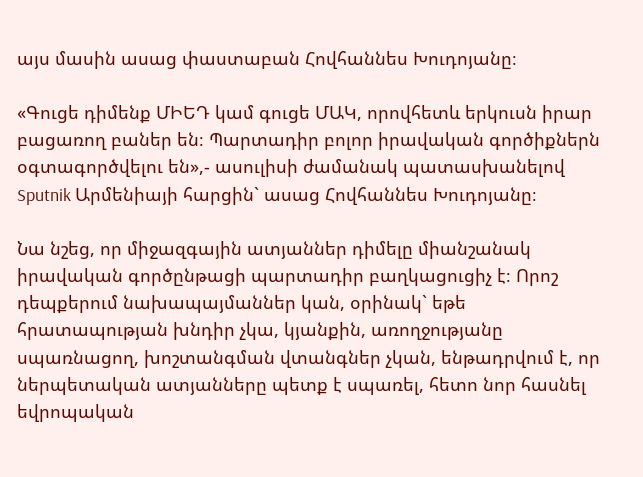այս մասին ասաց փաստաբան Հովհաննես Խուդոյանը։

«Գուցե դիմենք ՄԻԵԴ կամ գուցե ՄԱԿ, որովհետև երկուսն իրար բացառող բաներ են։ Պարտադիր բոլոր իրավական գործիքներն օգտագործվելու են»,- ասուլիսի ժամանակ պատասխանելով Sputnik Արմենիայի հարցին` ասաց Հովհաննես Խուդոյանը։

Նա նշեց, որ միջազգային ատյաններ դիմելը միանշանակ իրավական գործընթացի պարտադիր բաղկացուցիչ է։ Որոշ դեպքերում նախապայմաններ կան, օրինակ` եթե հրատապության խնդիր չկա, կյանքին, առողջությանը սպառնացող, խոշտանգման վտանգներ չկան, ենթադրվում է, որ ներպետական ատյանները պետք է սպառել, հետո նոր հասնել եվրոպական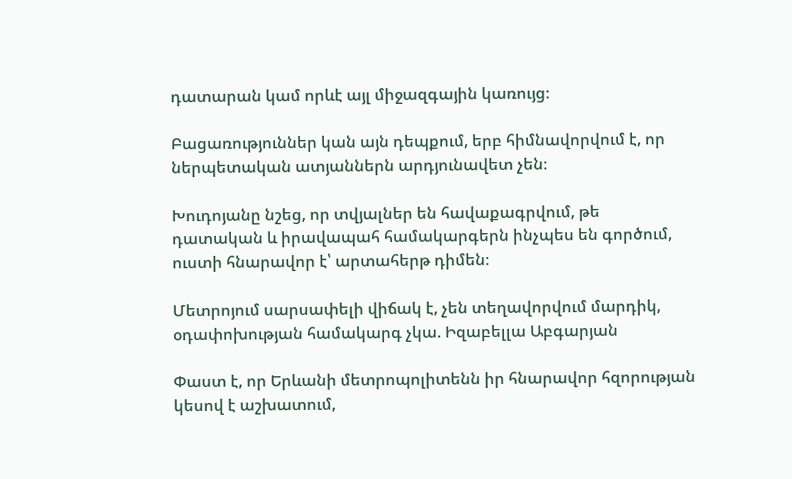դատարան կամ որևէ այլ միջազգային կառույց։

Բացառություններ կան այն դեպքում, երբ հիմնավորվում է, որ ներպետական ատյաններն արդյունավետ չեն։

Խուդոյանը նշեց, որ տվյալներ են հավաքագրվում, թե դատական և իրավապահ համակարգերն ինչպես են գործում, ուստի հնարավոր է՝ արտահերթ դիմեն։

Մետրոյում սարսափելի վիճակ է, չեն տեղավորվում մարդիկ, օդափոխության համակարգ չկա. Իզաբելլա Աբգարյան

Փաստ է, որ Երևանի մետրոպոլիտենն իր հնարավոր հզորության կեսով է աշխատում,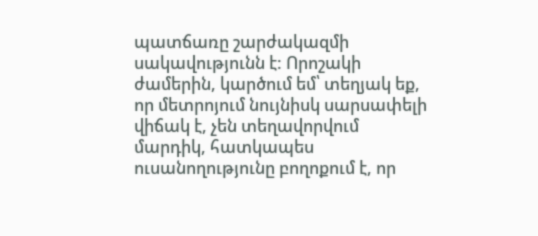պատճառը շարժակազմի սակավությունն է: Որոշակի ժամերին, կարծում եմ՝ տեղյակ եք, որ մետրոյում նույնիսկ սարսափելի վիճակ է, չեն տեղավորվում մարդիկ, հատկապես ուսանողությունը բողոքում է, որ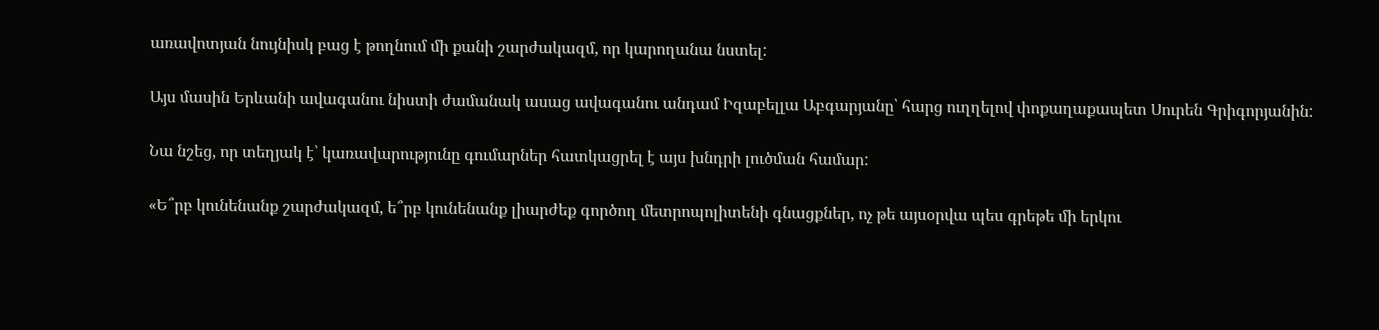առավոտյան նույնիսկ բաց է թողնում մի քանի շարժակազմ, որ կարողանա նստել:

Այս մասին Երևանի ավագանու նիստի ժամանակ ասաց ավագանու անդամ Իզաբելլա Աբգարյանը՝ հարց ուղղելով փոքաղաքապետ Սուրեն Գրիգորյանին:

Նա նշեց, որ տեղյակ է՝ կառավարությունը գումարներ հատկացրել է այս խնդրի լուծման համար:

«Ե՞րբ կունենանք շարժակազմ, ե՞րբ կունենանք լիարժեք գործող մետրոպոլիտենի գնացքներ, ոչ թե այսօրվա պես գրեթե մի երկու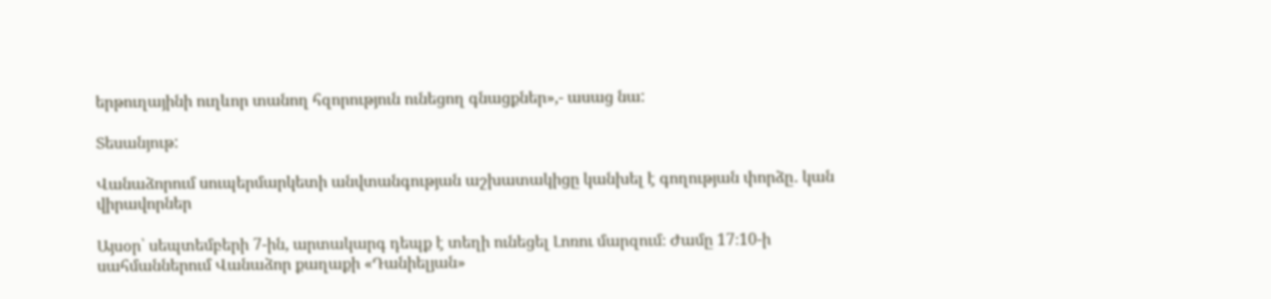երթուղայինի ուղևոր տանող հզորություն ունեցող գնացքներ»,- ասաց նա:

Տեսանյութ:

Վանաձորում սուպերմարկետի անվտանգության աշխատակիցը կանխել է գողության փորձը․ կան վիրավորներ

Այսօր՝ սեպտեմբերի 7-ին, արտակարգ դեպք է տեղի ունեցել Լոռու մարզում։ Ժամը 17։10-ի սահմաններում Վանաձոր քաղաքի «Դանիելյան»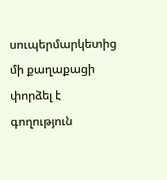սուպերմարկետից մի քաղաքացի փորձել է գողություն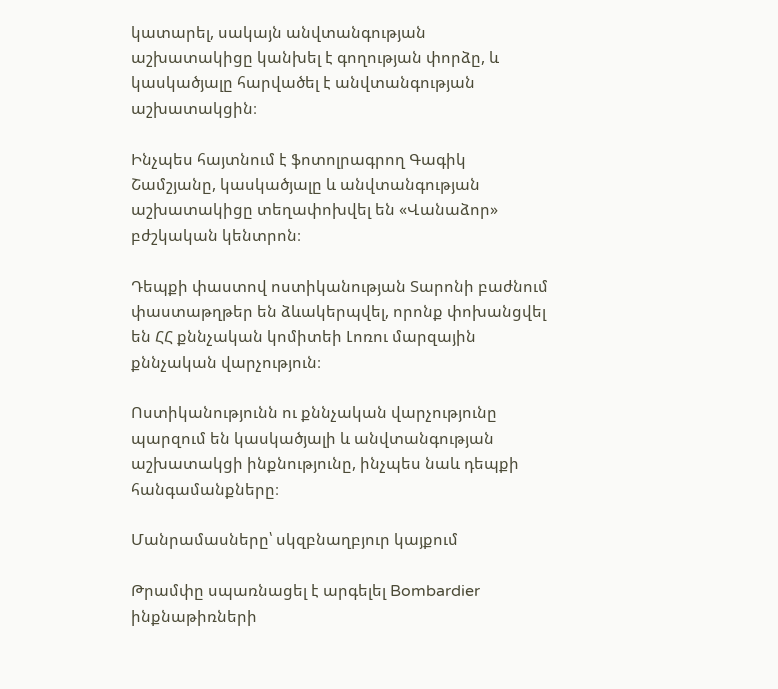կատարել, սակայն անվտանգության աշխատակիցը կանխել է գողության փորձը, և կասկածյալը հարվածել է անվտանգության աշխատակցին։

Ինչպես հայտնում է ֆոտոլրագրող Գագիկ Շամշյանը, կասկածյալը և անվտանգության աշխատակիցը տեղափոխվել են «Վանաձոր» բժշկական կենտրոն։

Դեպքի փաստով ոստիկանության Տարոնի բաժնում փաստաթղթեր են ձևակերպվել, որոնք փոխանցվել են ՀՀ քննչական կոմիտեի Լոռու մարզային քննչական վարչություն։

Ոստիկանությունն ու քննչական վարչությունը պարզում են կասկածյալի և անվտանգության աշխատակցի ինքնությունը, ինչպես նաև դեպքի հանգամանքները։

Մանրամասները՝ սկզբնաղբյուր կայքում

Թրամփը սպառնացել է արգելել Bombardier ինքնաթիռների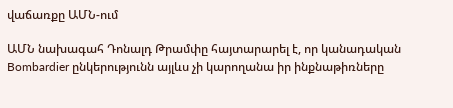վաճառքը ԱՄՆ-ում

ԱՄՆ նախագահ Դոնալդ Թրամփը հայտարարել է, որ կանադական Bombardier ընկերությունն այլևս չի կարողանա իր ինքնաթիռները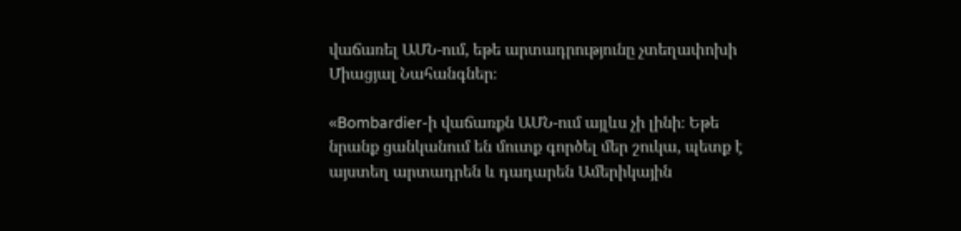վաճառել ԱՄՆ-ում, եթե արտադրությունը չտեղափոխի Միացյալ Նահանգներ։

«Bombardier-ի վաճառքն ԱՄՆ-ում այլևս չի լինի։ Եթե նրանք ցանկանում են մուտք գործել մեր շուկա, պետք է այստեղ արտադրեն և դադարեն Ամերիկային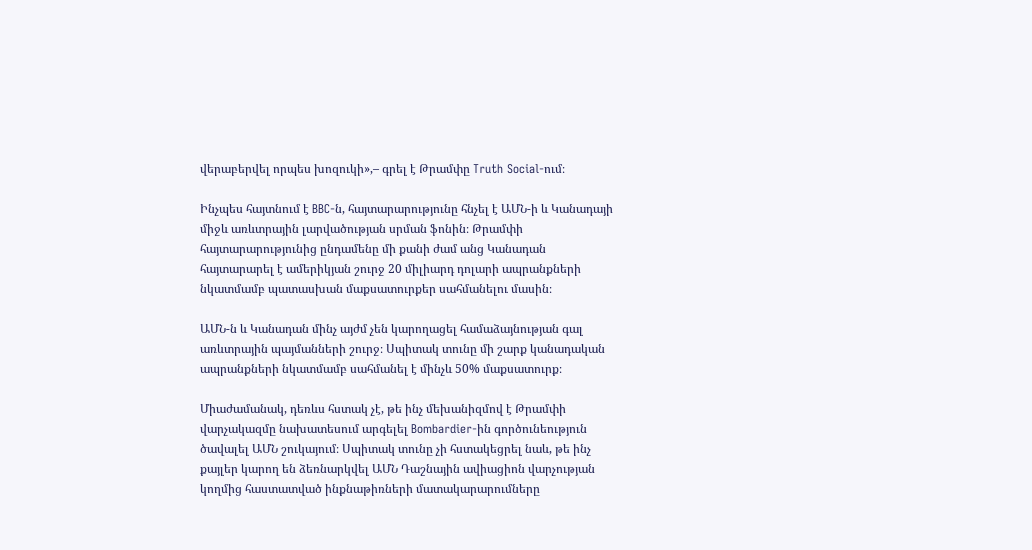վերաբերվել որպես խոզուկի»,– գրել է Թրամփը Truth Social-ում։

Ինչպես հայտնում է BBC-ն, հայտարարությունը հնչել է ԱՄՆ-ի և Կանադայի միջև առևտրային լարվածության սրման ֆոնին։ Թրամփի հայտարարությունից ընդամենը մի քանի ժամ անց Կանադան հայտարարել է ամերիկյան շուրջ 20 միլիարդ դոլարի ապրանքների նկատմամբ պատասխան մաքսատուրքեր սահմանելու մասին։

ԱՄՆ-ն և Կանադան մինչ այժմ չեն կարողացել համաձայնության գալ առևտրային պայմանների շուրջ։ Սպիտակ տունը մի շարք կանադական ապրանքների նկատմամբ սահմանել է մինչև 50% մաքսատուրք։

Միաժամանակ, դեռևս հստակ չէ, թե ինչ մեխանիզմով է Թրամփի վարչակազմը նախատեսում արգելել Bombardier-ին գործունեություն ծավալել ԱՄՆ շուկայում։ Սպիտակ տունը չի հստակեցրել նաև, թե ինչ քայլեր կարող են ձեռնարկվել ԱՄՆ Դաշնային ավիացիոն վարչության կողմից հաստատված ինքնաթիռների մատակարարումները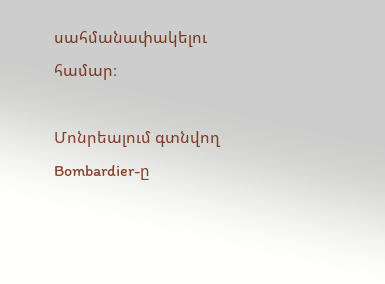սահմանափակելու համար։

Մոնրեալում գտնվող Bombardier-ը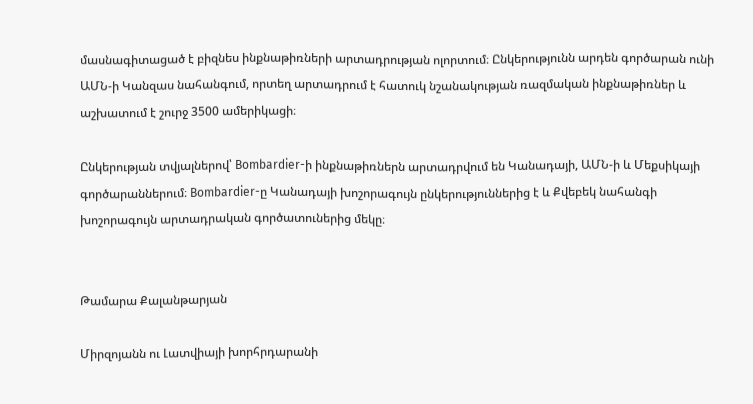մասնագիտացած է բիզնես ինքնաթիռների արտադրության ոլորտում։ Ընկերությունն արդեն գործարան ունի ԱՄՆ-ի Կանզաս նահանգում, որտեղ արտադրում է հատուկ նշանակության ռազմական ինքնաթիռներ և աշխատում է շուրջ 3500 ամերիկացի։

Ընկերության տվյալներով՝ Bombardier-ի ինքնաթիռներն արտադրվում են Կանադայի, ԱՄՆ-ի և Մեքսիկայի գործարաններում։ Bombardier-ը Կանադայի խոշորագույն ընկերություններից է և Քվեբեկ նահանգի խոշորագույն արտադրական գործատուներից մեկը։


Թամարա Քալանթարյան

Միրզոյանն ու Լատվիայի խորհրդարանի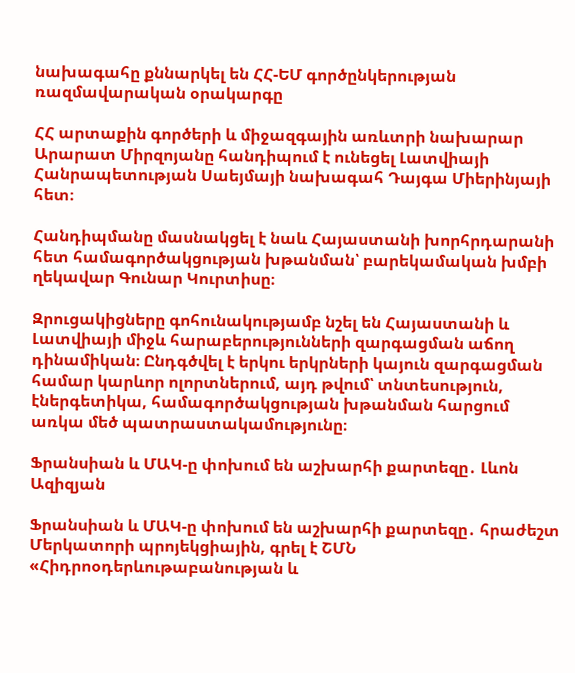նախագահը քննարկել են ՀՀ-ԵՄ գործընկերության ռազմավարական օրակարգը

ՀՀ արտաքին գործերի և միջազգային առևտրի նախարար Արարատ Միրզոյանը հանդիպում է ունեցել Լատվիայի Հանրապետության Սաեյմայի նախագահ Դայգա Միերինյայի հետ։

Հանդիպմանը մասնակցել է նաև Հայաստանի խորհրդարանի հետ համագործակցության խթանման՝ բարեկամական խմբի ղեկավար Գունար Կուրտիսը։

Զրուցակիցները գոհունակությամբ նշել են Հայաստանի և Լատվիայի միջև հարաբերությունների զարգացման աճող դինամիկան։ Ընդգծվել է երկու երկրների կայուն զարգացման համար կարևոր ոլորտներում, այդ թվում՝ տնտեսություն, էներգետիկա, համագործակցության խթանման հարցում առկա մեծ պատրաստակամությունը։

Ֆրանսիան և ՄԱԿ-ը փոխում են աշխարհի քարտեզը․ Լևոն Ազիզյան

Ֆրանսիան և ՄԱԿ-ը փոխում են աշխարհի քարտեզը․ հրաժեշտ Մերկատորի պրոյեկցիային, գրել է ՇՄՆ «Հիդրոօդերևութաբանության և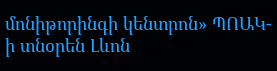մոնիթորինգի կենտրոն» ՊՈԱԿ-ի տնօրեն Լևոն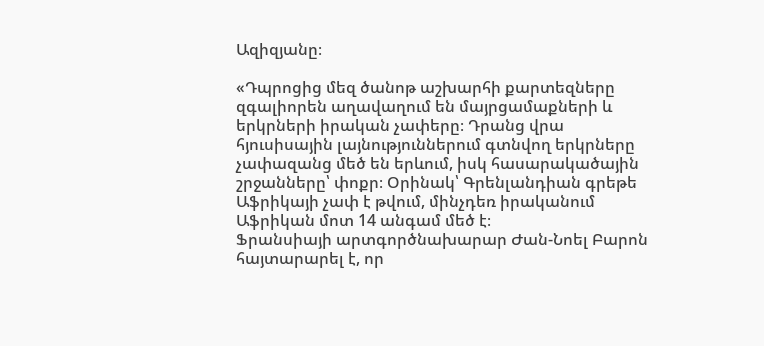Ազիզյանը։

«Դպրոցից մեզ ծանոթ աշխարհի քարտեզները զգալիորեն աղավաղում են մայրցամաքների և երկրների իրական չափերը։ Դրանց վրա հյուսիսային լայնություններում գտնվող երկրները չափազանց մեծ են երևում, իսկ հասարակածային շրջանները՝ փոքր։ Օրինակ՝ Գրենլանդիան գրեթե Աֆրիկայի չափ է թվում, մինչդեռ իրականում Աֆրիկան մոտ 14 անգամ մեծ է։
Ֆրանսիայի արտգործնախարար Ժան-Նոել Բարոն հայտարարել է, որ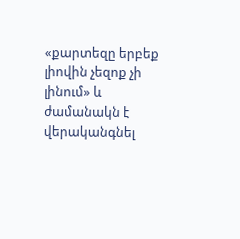«քարտեզը երբեք լիովին չեզոք չի լինում» և ժամանակն է վերականգնել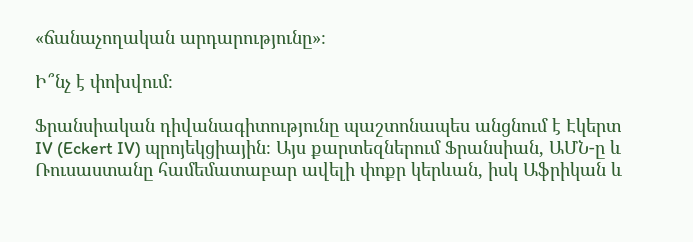«ճանաչողական արդարությունը»։

Ի՞նչ է փոխվում։

Ֆրանսիական դիվանագիտությունը պաշտոնապես անցնում է Էկերտ IV (Eckert IV) պրոյեկցիային։ Այս քարտեզներում Ֆրանսիան, ԱՄՆ-ը և Ռուսաստանը համեմատաբար ավելի փոքր կերևան, իսկ Աֆրիկան և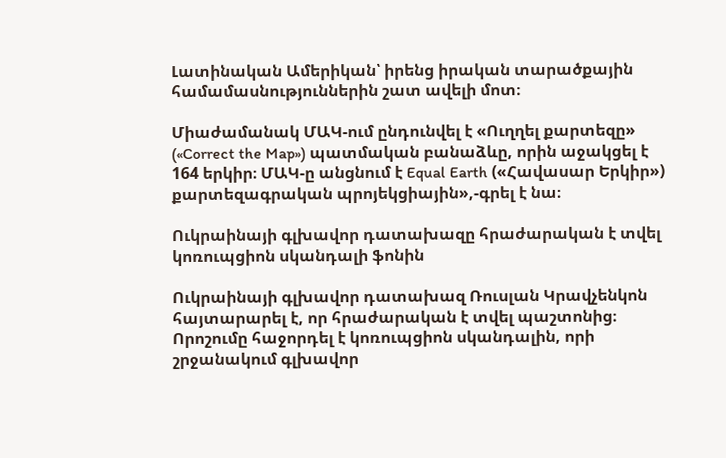Լատինական Ամերիկան՝ իրենց իրական տարածքային համամասնություններին շատ ավելի մոտ։

Միաժամանակ ՄԱԿ-ում ընդունվել է «Ուղղել քարտեզը» («Correct the Map») պատմական բանաձևը, որին աջակցել է 164 երկիր։ ՄԱԿ-ը անցնում է Equal Earth («Հավասար Երկիր») քարտեզագրական պրոյեկցիային»,-գրել է նա։

Ուկրաինայի գլխավոր դատախազը հրաժարական է տվել կոռուպցիոն սկանդալի ֆոնին

Ուկրաինայի գլխավոր դատախազ Ռուսլան Կրավչենկոն հայտարարել է, որ հրաժարական է տվել պաշտոնից։ Որոշումը հաջորդել է կոռուպցիոն սկանդալին, որի շրջանակում գլխավոր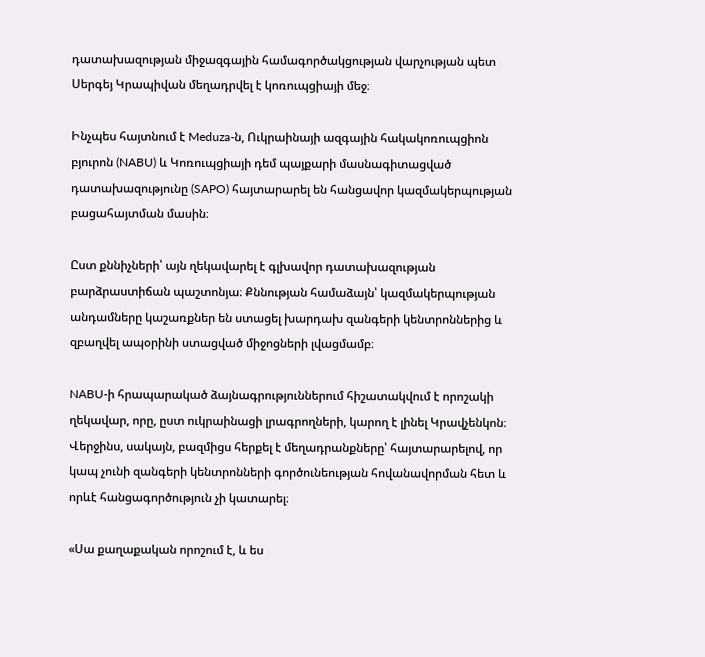դատախազության միջազգային համագործակցության վարչության պետ Սերգեյ Կրապիվան մեղադրվել է կոռուպցիայի մեջ։

Ինչպես հայտնում է Meduza-ն, Ուկրաինայի ազգային հակակոռուպցիոն բյուրոն (NABU) և Կոռուպցիայի դեմ պայքարի մասնագիտացված դատախազությունը (SAPO) հայտարարել են հանցավոր կազմակերպության բացահայտման մասին։

Ըստ քննիչների՝ այն ղեկավարել է գլխավոր դատախազության բարձրաստիճան պաշտոնյա։ Քննության համաձայն՝ կազմակերպության անդամները կաշառքներ են ստացել խարդախ զանգերի կենտրոններից և զբաղվել ապօրինի ստացված միջոցների լվացմամբ։

NABU-ի հրապարակած ձայնագրություններում հիշատակվում է որոշակի ղեկավար, որը, ըստ ուկրաինացի լրագրողների, կարող է լինել Կրավչենկոն։ Վերջինս, սակայն, բազմիցս հերքել է մեղադրանքները՝ հայտարարելով, որ կապ չունի զանգերի կենտրոնների գործունեության հովանավորման հետ և որևէ հանցագործություն չի կատարել։

«Սա քաղաքական որոշում է, և ես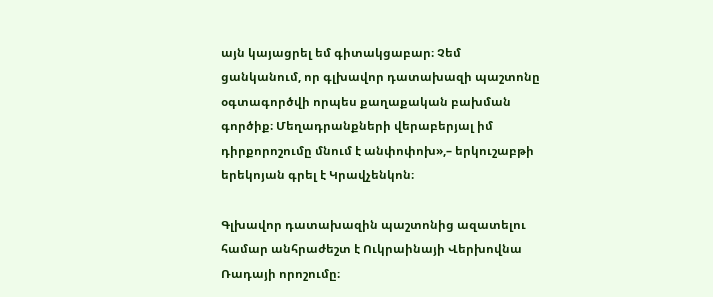այն կայացրել եմ գիտակցաբար։ Չեմ ցանկանում, որ գլխավոր դատախազի պաշտոնը օգտագործվի որպես քաղաքական բախման գործիք։ Մեղադրանքների վերաբերյալ իմ դիրքորոշումը մնում է անփոփոխ»,– երկուշաբթի երեկոյան գրել է Կրավչենկոն։

Գլխավոր դատախազին պաշտոնից ազատելու համար անհրաժեշտ է Ուկրաինայի Վերխովնա Ռադայի որոշումը։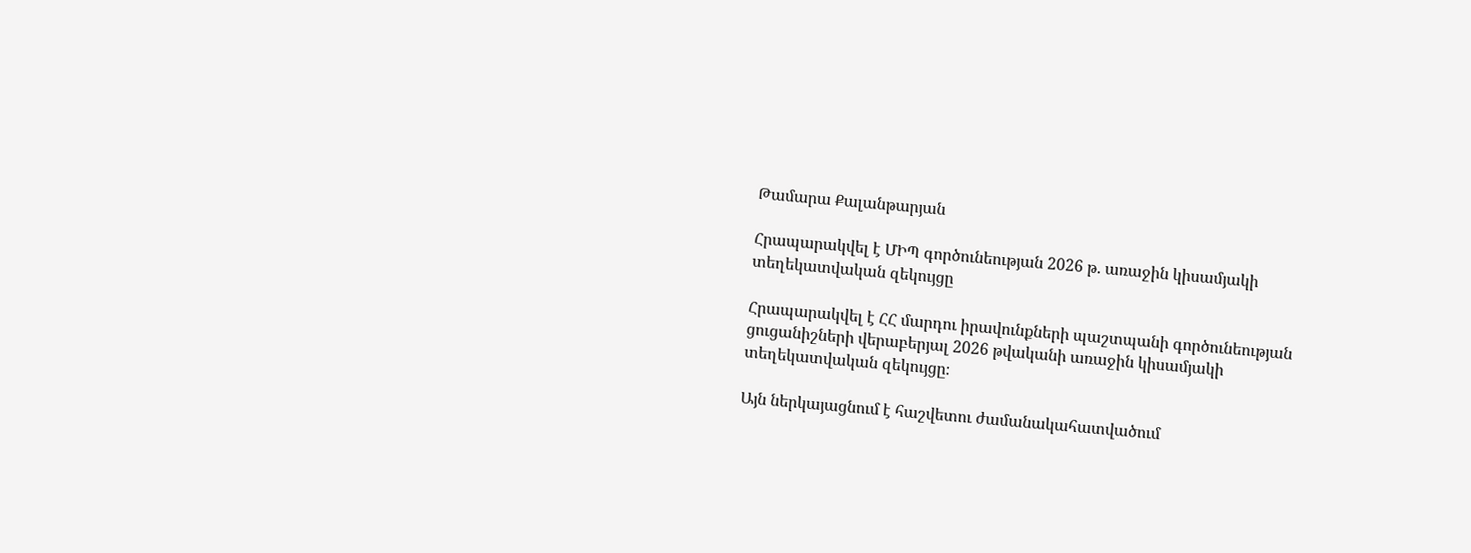Թամարա Քալանթարյան

Հրապարակվել է ՄԻՊ գործունեության 2026 թ. առաջին կիսամյակի տեղեկատվական զեկույցը

Հրապարակվել է ՀՀ մարդու իրավունքների պաշտպանի գործունեության ցուցանիշների վերաբերյալ 2026 թվականի առաջին կիսամյակի տեղեկատվական զեկույցը։

Այն ներկայացնում է հաշվետու ժամանակահատվածում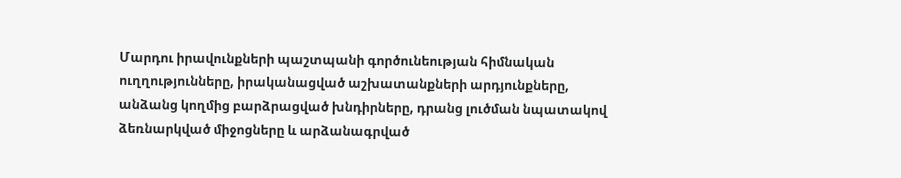Մարդու իրավունքների պաշտպանի գործունեության հիմնական ուղղությունները, իրականացված աշխատանքների արդյունքները, անձանց կողմից բարձրացված խնդիրները, դրանց լուծման նպատակով ձեռնարկված միջոցները և արձանագրված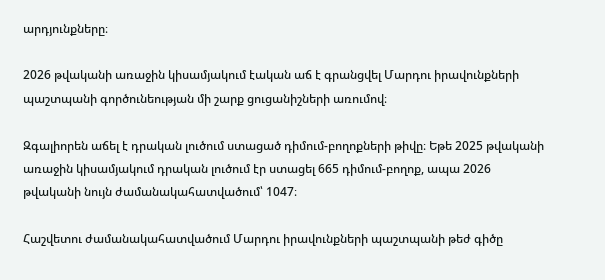արդյունքները։

2026 թվականի առաջին կիսամյակում էական աճ է գրանցվել Մարդու իրավունքների պաշտպանի գործունեության մի շարք ցուցանիշների առումով։

Զգալիորեն աճել է դրական լուծում ստացած դիմում-բողոքների թիվը։ Եթե 2025 թվականի առաջին կիսամյակում դրական լուծում էր ստացել 665 դիմում-բողոք, ապա 2026 թվականի նույն ժամանակահատվածում՝ 1047։

Հաշվետու ժամանակահատվածում Մարդու իրավունքների պաշտպանի թեժ գիծը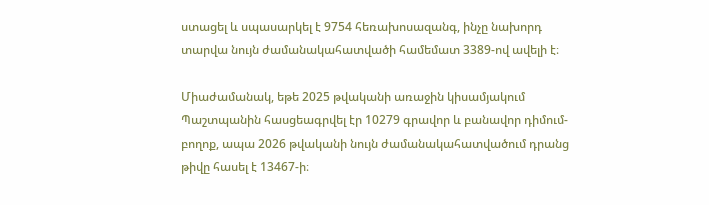ստացել և սպասարկել է 9754 հեռախոսազանգ, ինչը նախորդ տարվա նույն ժամանակահատվածի համեմատ 3389-ով ավելի է։

Միաժամանակ, եթե 2025 թվականի առաջին կիսամյակում Պաշտպանին հասցեագրվել էր 10279 գրավոր և բանավոր դիմում-բողոք, ապա 2026 թվականի նույն ժամանակահատվածում դրանց թիվը հասել է 13467-ի։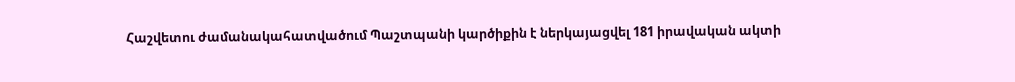Հաշվետու ժամանակահատվածում Պաշտպանի կարծիքին է ներկայացվել 181 իրավական ակտի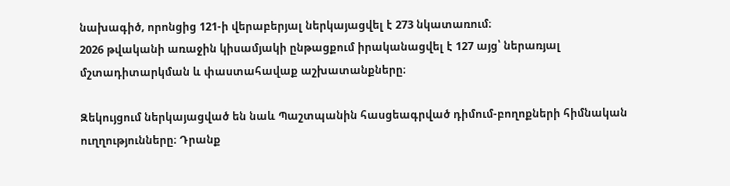նախագիծ, որոնցից 121-ի վերաբերյալ ներկայացվել է 273 նկատառում։
2026 թվականի առաջին կիսամյակի ընթացքում իրականացվել է 127 այց՝ ներառյալ մշտադիտարկման և փաստահավաք աշխատանքները։

Զեկույցում ներկայացված են նաև Պաշտպանին հասցեագրված դիմում-բողոքների հիմնական ուղղությունները։ Դրանք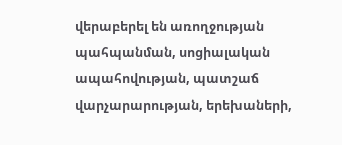վերաբերել են առողջության պահպանման, սոցիալական ապահովության, պատշաճ վարչարարության, երեխաների,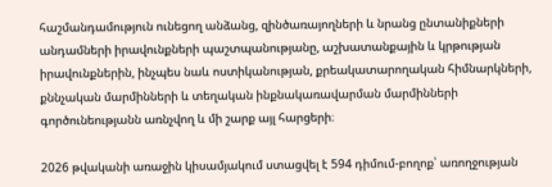հաշմանդամություն ունեցող անձանց, զինծառայողների և նրանց ընտանիքների անդամների իրավունքների պաշտպանությանը, աշխատանքային և կրթության իրավունքներին, ինչպես նաև ոստիկանության, քրեակատարողական հիմնարկների, քննչական մարմինների և տեղական ինքնակառավարման մարմինների գործունեությանն առնչվող և մի շարք այլ հարցերի։

2026 թվականի առաջին կիսամյակում ստացվել է 594 դիմում-բողոք՝ առողջության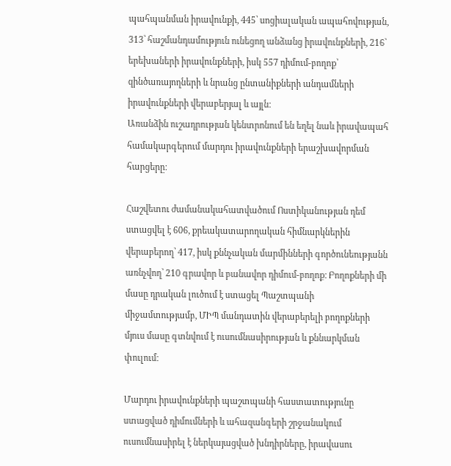պահպանման իրավունքի, 445՝ սոցիալական ապահովության, 313՝ հաշմանդամություն ունեցող անձանց իրավունքների, 216՝ երեխաների իրավունքների, իսկ 557 դիմում-բողոք՝ զինծառայողների և նրանց ընտանիքների անդամների իրավունքների վերաբերյալ և այլն։
Առանձին ուշադրության կենտրոնում են եղել նաև իրավապահ համակարգերում մարդու իրավունքների երաշխավորման հարցերը։

Հաշվետու ժամանակահատվածում Ոստիկանության դեմ ստացվել է 606, քրեակատարողական հիմնարկներին վերաբերող՝ 417, իսկ քննչական մարմինների գործունեությանն առնչվող՝ 210 գրավոր և բանավոր դիմում-բողոք։ Բողոքների մի մասը դրական լուծում է ստացել Պաշտպանի միջամտությամբ, ՄԻՊ մանդատին վերաբերելի բողոքների մյուս մասը գտնվում է ուսումնասիրության և քննարկման փուլում։

Մարդու իրավունքների պաշտպանի հաստատությունը ստացված դիմումների և ահազանգերի շրջանակում ուսումնասիրել է ներկայացված խնդիրները, իրավասու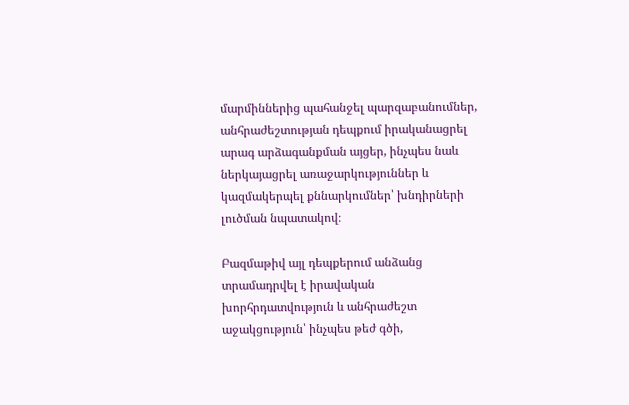մարմիններից պահանջել պարզաբանումներ, անհրաժեշտության դեպքում իրականացրել արագ արձագանքման այցեր, ինչպես նաև ներկայացրել առաջարկություններ և կազմակերպել քննարկումներ՝ խնդիրների լուծման նպատակով։

Բազմաթիվ այլ դեպքերում անձանց տրամադրվել է իրավական խորհրդատվություն և անհրաժեշտ աջակցություն՝ ինչպես թեժ գծի,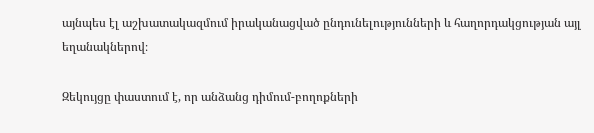այնպես էլ աշխատակազմում իրականացված ընդունելությունների և հաղորդակցության այլ եղանակներով։

Զեկույցը փաստում է, որ անձանց դիմում-բողոքների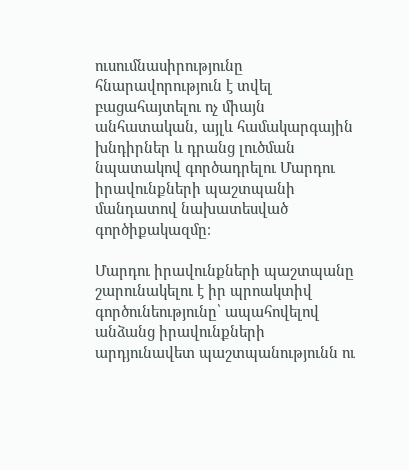ուսումնասիրությունը հնարավորություն է տվել բացահայտելու ոչ միայն անհատական, այլև համակարգային խնդիրներ և դրանց լուծման նպատակով գործադրելու Մարդու իրավունքների պաշտպանի մանդատով նախատեսված գործիքակազմը։

Մարդու իրավունքների պաշտպանը շարունակելու է իր պրոակտիվ գործունեությունը՝ ապահովելով անձանց իրավունքների արդյունավետ պաշտպանությունն ու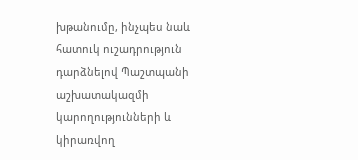խթանումը, ինչպես նաև հատուկ ուշադրություն դարձնելով Պաշտպանի աշխատակազմի կարողությունների և կիրառվող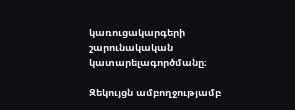կառուցակարգերի շարունակական կատարելագործմանը։

Զեկույցն ամբողջությամբ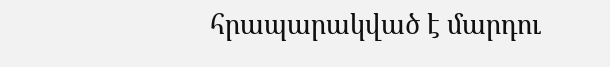հրապարակված է մարդու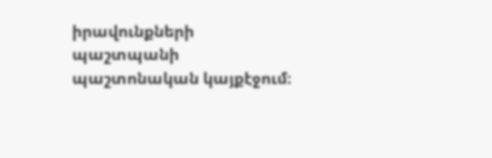իրավունքների պաշտպանի պաշտոնական կայքէջում։